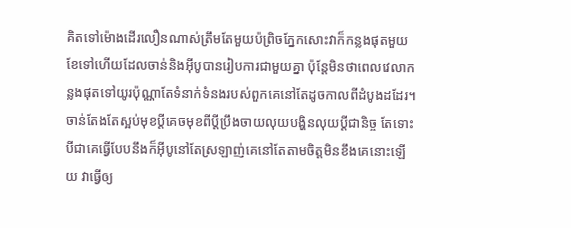គិតទៅម៉ោងដើរលឿនណាស់ត្រឹមតែមួយប៉ព្រិចភ្នែកសោះវាក៏កន្លងផុតមួយខែទៅហើយដែលចាន់និងអ៊ីបូបានរៀបការជាមួយគ្នា ប៉ុន្តែមិនថាពេលវេលាកន្លងផុតទៅយូរប៉ុណ្ណាតែទំនាក់ទំនងរបស់ពួកគេនៅតែដូចកាលពីដំបូងដដែរ។ ចាន់តែងតែស្អប់មុខប្ដីគេចមុខពីប្ដីប្រឹងចាយលុយបង្ហិនលុយប្ដីជានិច្ច តែទោះបីជាគេធ្វើបែបនឹងក៏អ៊ីបូនៅតែស្រឡាញ់គេនៅតែតាមចិត្តមិនខឹងគេនោះឡើយ វាធ្វើឲ្យ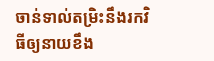ចាន់ទាល់តម្រិះនឹងរកវិធីឲ្យនាយខឹង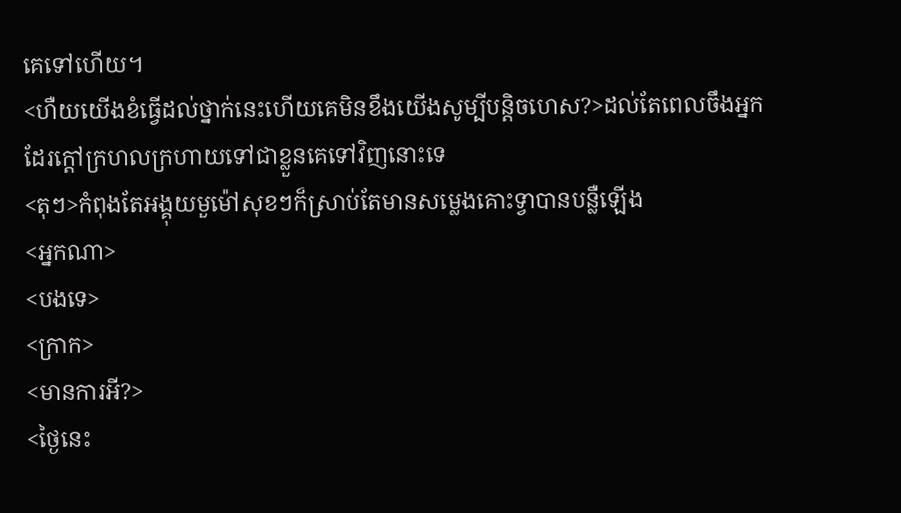គេទៅហើយ។
<ហឺយយើងខំធ្វើដល់ថ្នាក់នេះហើយគេមិនខឹងយើងសូម្បីបន្តិចហេស?>ដល់តែពេលចឹងអ្នកដែរក្ដៅក្រហលក្រហាយទៅជាខ្លួនគេទៅវិញនោះទេ
<តុៗ>កំពុងតែអង្គុយមួម៉ៅសុខៗក៏ស្រាប់តែមានសម្លេងគោះទ្វាបានបន្លឺឡើង
<អ្នកណា>
<បងទេ>
<ក្រាក>
<មានការអី?>
<ថ្ងៃនេះ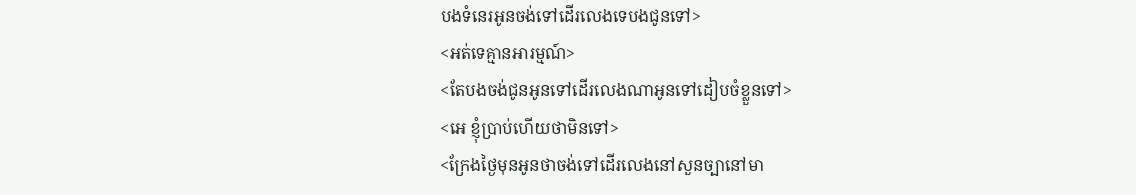បងទំនេរអូនចង់ទៅដើរលេងទេបងជូនទៅ>
<អត់ទេគ្មានអារម្មណ៍>
<តែបងចង់ជូនអូនទៅដើរលេងណាអូនទៅដៀបចំខ្លួនទៅ>
<អេ ខ្ញុំប្រាប់ហើយថាមិនទៅ>
<ក្រែងថ្ងៃមុនអូនថាចង់ទៅដើរលេងនៅសួនច្បានៅមា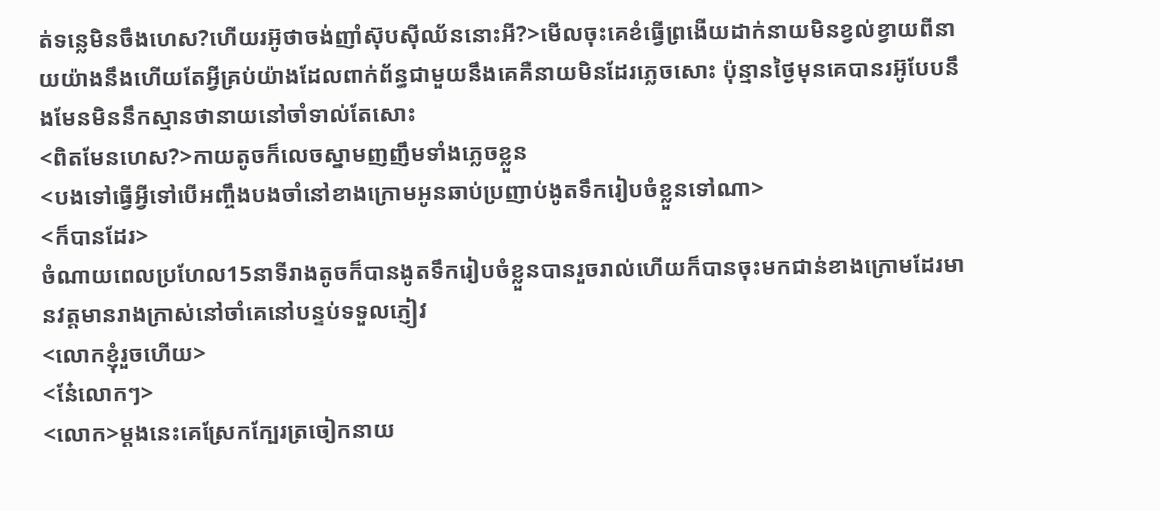ត់ទន្លេមិនចឹងហេស?ហើយរអ៊ូថាចង់ញាំស៊ុបសុីឈ័ននោះអី?>មើលចុះគេខំធ្វើព្រងើយដាក់នាយមិនខ្វល់ខ្វាយពីនាយយ៉ាងនឹងហើយតែអ្វីគ្រប់យ៉ាងដែលពាក់ព័ន្ធជាមួយនឹងគេគឺនាយមិនដែរភ្លេចសោះ ប៉ុន្មានថ្ងៃមុនគេបានរអ៊ូបែបនឹងមែនមិននឹកស្មានថានាយនៅចាំទាល់តែសោះ
<ពិតមែនហេស?>កាយតូចក៏លេចស្នាមញញឹមទាំងភ្លេចខ្លួន
<បងទៅធ្វើអ្វីទៅបើអញ្ចឹងបងចាំនៅខាងក្រោមអូនឆាប់ប្រញាប់ងូតទឹករៀបចំខ្លួនទៅណា>
<ក៏បានដែរ>
ចំណាយពេលប្រហែល15នាទីរាងតូចក៏បានងូតទឹករៀបចំខ្លួនបានរួចរាល់ហើយក៏បានចុះមកជាន់ខាងក្រោមដែរមានវត្តមានរាងក្រាស់នៅចាំគេនៅបន្ទប់ទទួលភ្ញៀវ
<លោកខ្ញុំរួចហើយ>
<ន៎ែលោកៗ>
<លោក>ម្ដងនេះគេស្រែកក្បែរត្រចៀកនាយ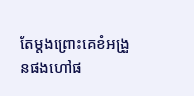តែម្ដងព្រោះគេខំអង្រួនផងហៅផ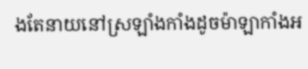ងតែនាយនៅស្រឡាំងកាំងដូចម៉ាឡាកាំងអ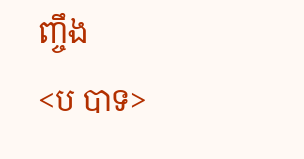ញ្ចឹង
<ប បាទ>